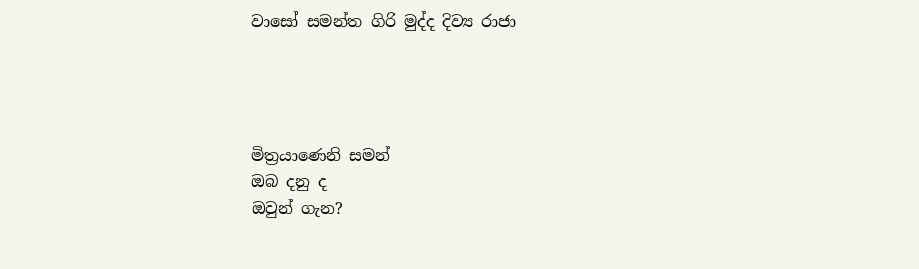වාසෝ සමන්ත ගිරි මුද්ද දිව්‍ය රාජා




මිත්‍රයාණෙනි සමන්
ඔබ දනු ද
ඔවුන් ගැන?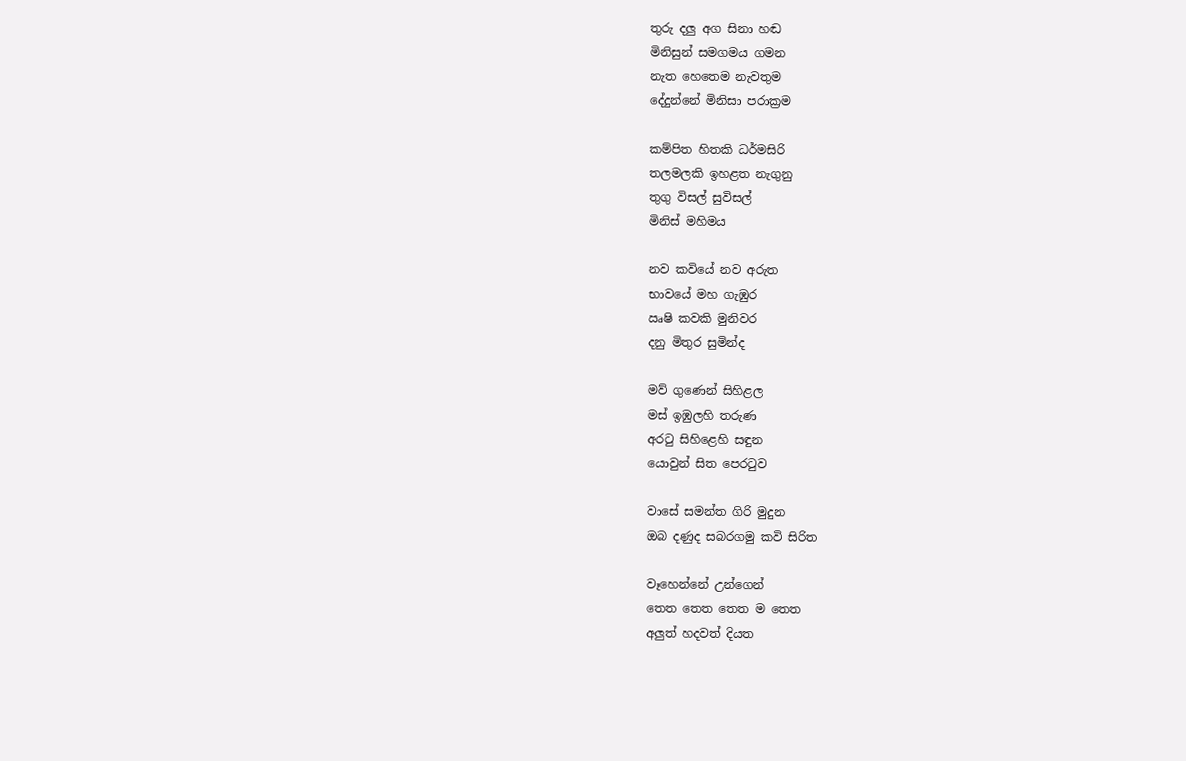තුරු දලු අග සිනා හඬ
මිනිසුන් සමගමය ගමන
නැත හෙතෙම නැවතුම
දේදුන්නේ මිනිසා පරාක්‍රම

කම්පිත හිතකි ධර්මසිරි
තලමලකි ඉහළත නැගුනු
තුගු විසල් සුවිසල්
මිනිස් මහිමය

නව කවියේ නව අරුත
භාවයේ මහ ගැඹුර
ඍෂි කවකි මුනිවර
දනු මිතුර සුමින්ද

මව් ගුණෙන් සිහිළල
මස් ඉඹුලහි තරුණ
අරටු සිහිළෙහි සඳුන
යොවුන් සිත පෙරටුව

වාසේ සමන්ත ගිරි මුදුන
ඔබ දණුද සබරගමු කවි සිරිත

වෑහෙන්නේ උන්ගෙන්
තෙත තෙත තෙත ම තෙත
අලුත් හදවත් දියත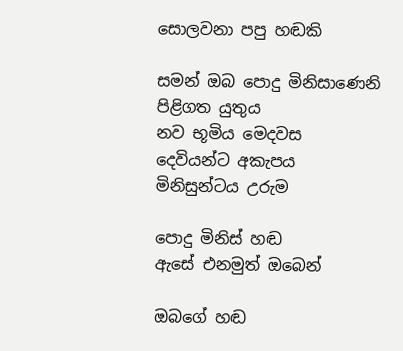සොලවනා පපු හඬකි

සමන් ඔබ පොදු මිනිසාණෙනි
පිළිගත යුතුය
නව භූමිය මෙදවස
දෙවියන්ට අකැපය
මිනිසුන්ටය උරුම

පොදු මිනිස් හඬ
ඇසේ එනමුත් ඔබෙන්

ඔබගේ හඬ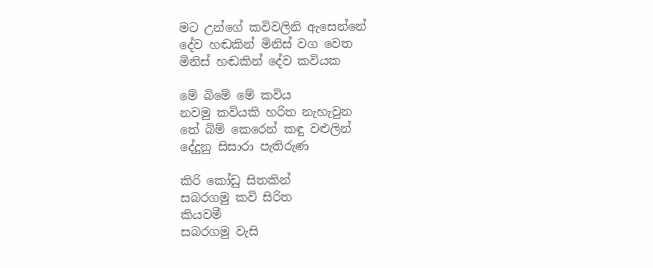මට උන්ගේ කවිවලිනි ඇසෙන්නේ
දේව හඬකින් මිනිස් වග වෙත
මිනිස් හඬකින් දේව කවියක

මේ බිමේ මේ කවිය
නවමු කවියකි හරිත නැහැවුන
තේ බිම් කෙරෙන් කඳු වළුලින්
දේදුනු සිසාරා පැතිරුණ

කිරි කෝඩු සිතකින්
සබරගමු කවි සිරිත
කියවමී
සබරගමු වැසි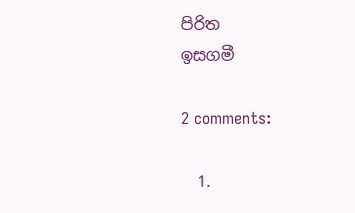පිරිත
ඉසගමී

2 comments:

  1.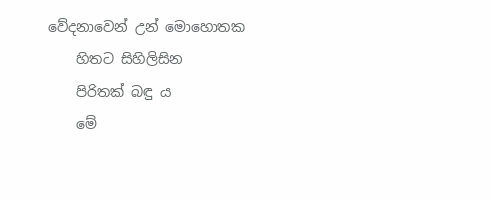වේදනාවෙන් උන් මොහොතක
    හිතට සිහිලිසින
    පිරිතක් බඳු ය
    මේ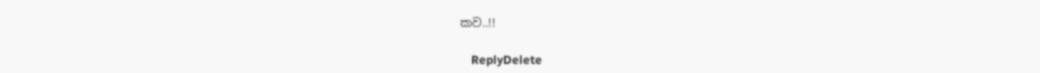කව..!!

    ReplyDelete